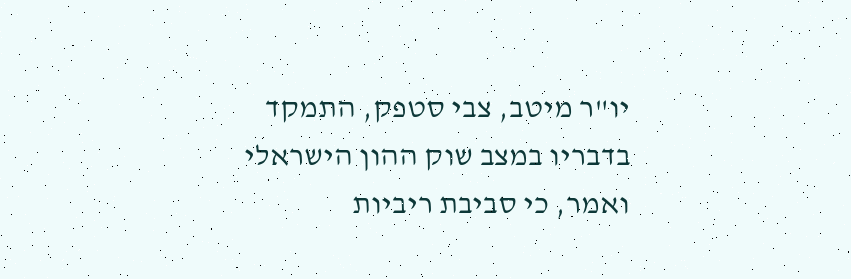יו"ר מיטב, צבי סטפק, התמקד בדבריו במצב שוק ההון הישראלי ואמר, כי סביבת ריביות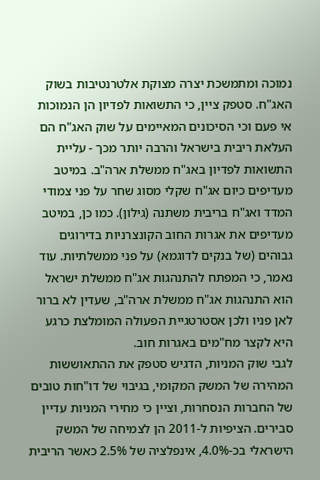נמוכה ומתמשכת יצרה מצוקת אלטרנטיבות בשוק האג"ח. סטפק ציין, כי התשואות לפדיון הן הנמוכות אי פעם וכי הסיכונים המאיימים על שוק האג"ח הם העלאת ריבית בישראל והרבה יותר מכך - עליית התשואות לפדיון באג"ח ממשלת ארה"ב. במיטב מעדיפים כיום אג"ח שקלי מסוג שחר על פני צמודי המדד ואג"ח בריבית משתנה (גילון). כמו כן, במיטב מעדיפים את אגרות החוב הקונצרניות בדירוגים גבוהים (של בנקים לדוגמא) על פני ממשלתיות. עוד נאמר, כי המפתח להתנהגות אג"ח ממשלת ישראל הוא התנהגות אג"ח ממשלת ארה"ב, שעדין לא ברור לאן פניו ולכן אסטרטגיית הפעולה המומלצת כרגע היא לקצר מח"מים באגרות חוב.
לגבי שוק המניות, הדגיש סטפק את ההתאוששות המהירה של המשק המקומי, בגיבוי של דו"חות טובים של החברות הנסחרות, וציין כי מחירי המניות עדיין סבירים. הציפיות ל-2011 הן לצמיחה של המשק הישראלי בכ-4.0%, אינפלציה של 2.5% כאשר הריבית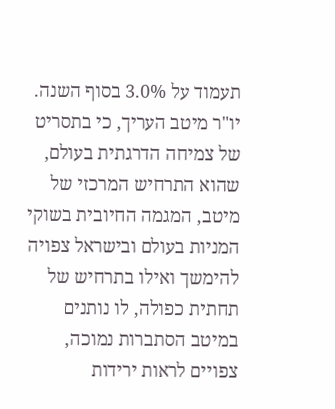תעמוד על 3.0% בסוף השנה.
יו"ר מיטב העריך, כי בתסריט של צמיחה הדרגתית בעולם, שהוא התרחיש המרכזי של מיטב, המגמה החיובית בשוקי המניות בעולם ובישראל צפויה להימשך ואילו בתרחיש של תחתית כפולה, לו נותנים במיטב הסתברות נמוכה, צפויים לראות ירידות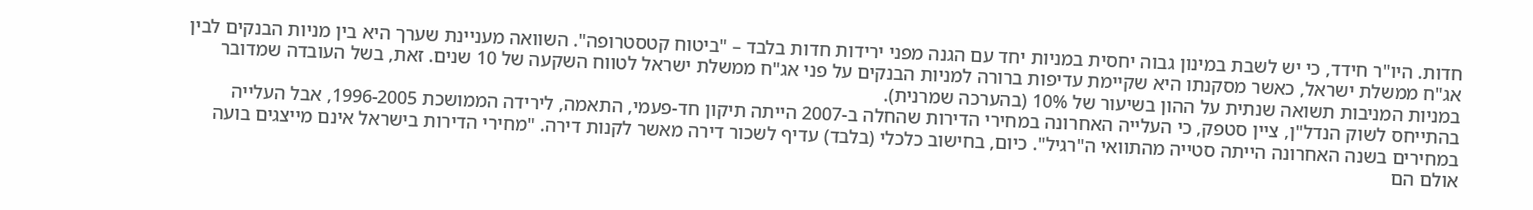חדות. היו"ר חידד, כי יש לשבת במינון גבוה יחסית במניות יחד עם הגנה מפני ירידות חדות בלבד – "ביטוח קטסטרופה". השוואה מעניינת שערך היא בין מניות הבנקים לבין אג"ח ממשלת ישראל, כאשר מסקנתו היא שקיימת עדיפות ברורה למניות הבנקים על פני אג"ח ממשלת ישראל לטווח השקעה של 10 שנים. זאת, בשל העובדה שמדובר במניות המניבות תשואה שנתית על ההון בשיעור של 10% (בהערכה שמרנית).
בהתייחס לשוק הנדל"ן, ציין סטפק, כי העלייה האחרונה במחירי הדירות שהחלה ב-2007 הייתה תיקון חד-פעמי, התאמה, לירידה הממושכת 1996-2005, אבל העלייה במחירים בשנה האחרונה הייתה סטייה מהתוואי ה"רגיל". כיום, בחישוב כלכלי (בלבד) עדיף לשכור דירה מאשר לקנות דירה. "מחירי הדירות בישראל אינם מייצגים בועה אולם הם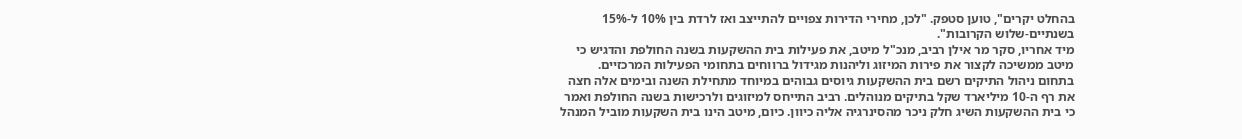בהחלט יקרים", טוען סטפק. "לכן, מחירי הדירות צפויים להתייצב ואז לרדת בין 10% ל-15% בשנתיים-שלוש הקרובות".
מיד אחריו, סקר מר אילן רביב, מנכ"ל מיטב, את פעילות בית ההשקעות בשנה החולפת והדגיש כי מיטב ממשיכה לקצור את פירות המיזוג וליהנות מגידול ברווחים בתחומי הפעילות המרכזיים. בתחום ניהול התיקים רשם בית ההשקעות גיוסים גבוהים במיוחד מתחילת השנה ובימים אלה חצה את רף ה-10 מיליארד שקל בתיקים מנוהלים. רביב התייחס למיזוגים ולרכישות בשנה החולפת ואמר כי בית ההשקעות השיג חלק ניכר מהסינרגיה אליה כיוון. כיום, מיטב הינו בית השקעות מוביל המנהל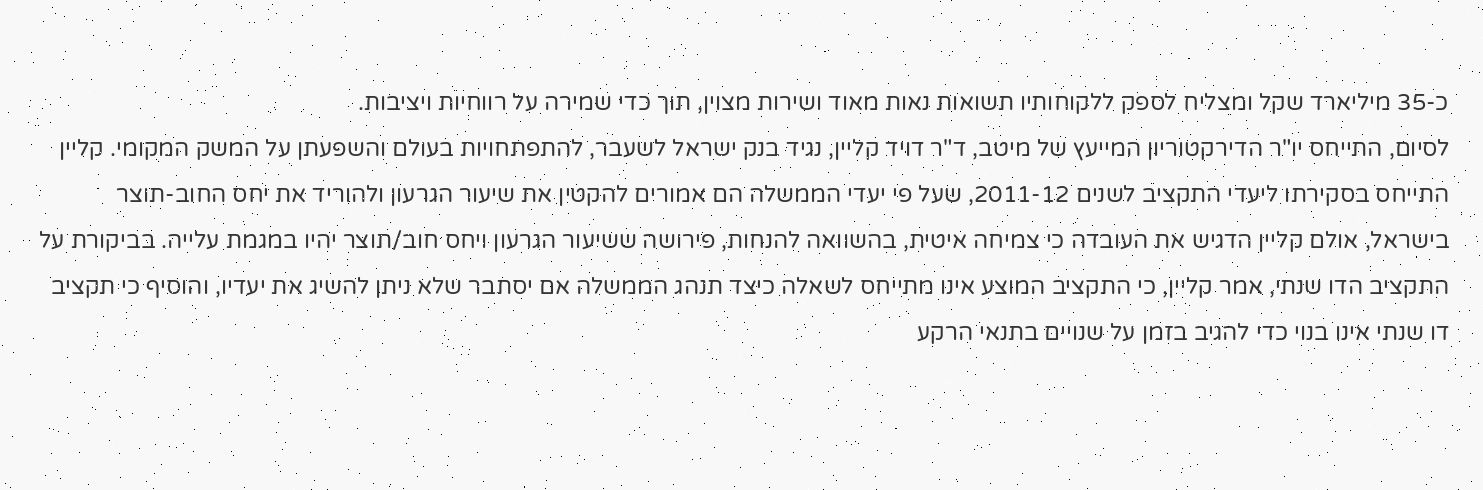כ-35 מיליארד שקל ומצליח לספק ללקוחותיו תשואות נאות מאוד ושירות מצוין, תוך כדי שמירה על רווחיות ויציבות.
לסיום, התייחס יו"ר הדירקטוריון המייעץ של מיטב, ד"ר דויד קליין, נגיד בנק ישראל לשעבר, להתפתחויות בעולם והשפעתן על המשק המקומי. קליין התייחס בסקירתו ליעדי התקציב לשנים 2011-12, שעל פי יעדי הממשלה הם אמורים להקטין את שיעור הגרעון ולהוריד את יחס החוב-תוצר בישראל, אולם קליין הדגיש את העובדה כי צמיחה איטית, בהשוואה להנחות, פירושה ששיעור הגרעון ויחס חוב/תוצר יהיו במגמת עלייה. בביקורת על התקציב הדו שנתי, אמר קליין, כי התקציב המוצע אינו מתייחס לשאלה כיצד תנהג הממשלה אם יסתבר שלא ניתן להשיג את יעדיו, והוסיף כי תקציב דו שנתי אינו בנוי כדי להגיב בזמן על שנויים בתנאי הרקע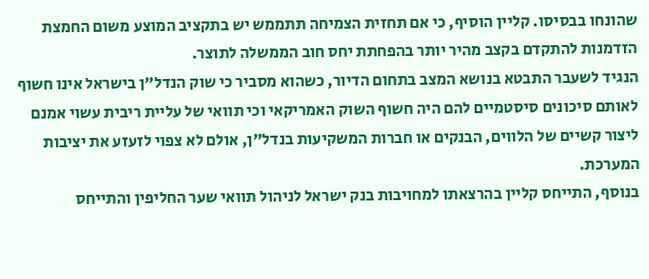שהונחו בבסיסו. קליין הוסיף, כי אם תחזית הצמיחה תתממש יש בתקציב המוצע משום החמצת הזדמנות להתקדם בקצב מהיר יותר בהפחתת יחס חוב הממשלה לתוצר.
הנגיד לשעבר התבטא בנושא המצב בתחום הדיור, כשהוא מסביר כי שוק הנדל"ן בישראל אינו חשוף לאותם סיכונים סיסטמיים להם היה חשוף השוק האמריקאי וכי תוואי של עליית ריבית עשוי אמנם ליצור קשיים של הלווים, הבנקים או חברות המשקיעות בנדל"ן, אולם לא צפוי לזעזע את יציבות המערכת.
בנוסף, התייחס קליין בהרצאתו למחויבות בנק ישראל לניהול תוואי שער החליפין והתייחס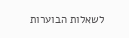לשאלות הבוערות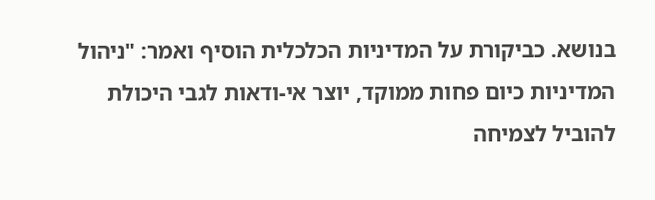בנושא. כביקורת על המדיניות הכלכלית הוסיף ואמר: "ניהול המדיניות כיום פחות ממוקד, יוצר אי-ודאות לגבי היכולת להוביל לצמיחה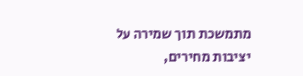מתמשכת תוך שמירה על יציבות מחירים,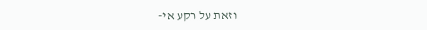וזאת על רקע אי-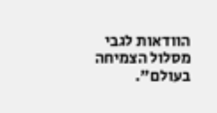הוודאות לגבי מסלול הצמיחה בעולם".